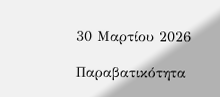30 Μαρτίου 2026

Παραβατικότητα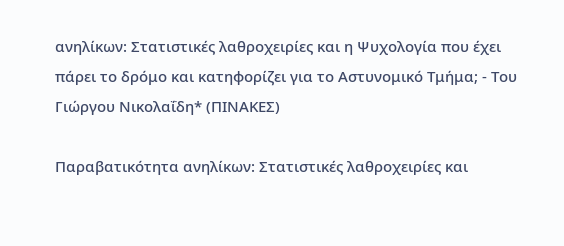ανηλίκων: Στατιστικές λαθροχειρίες και η Ψυχολογία που έχει πάρει το δρόμο και κατηφορίζει για το Αστυνομικό Τμήμα; - Του Γιώργου Νικολαΐδη* (ΠΙΝΑΚΕΣ)

Παραβατικότητα ανηλίκων: Στατιστικές λαθροχειρίες και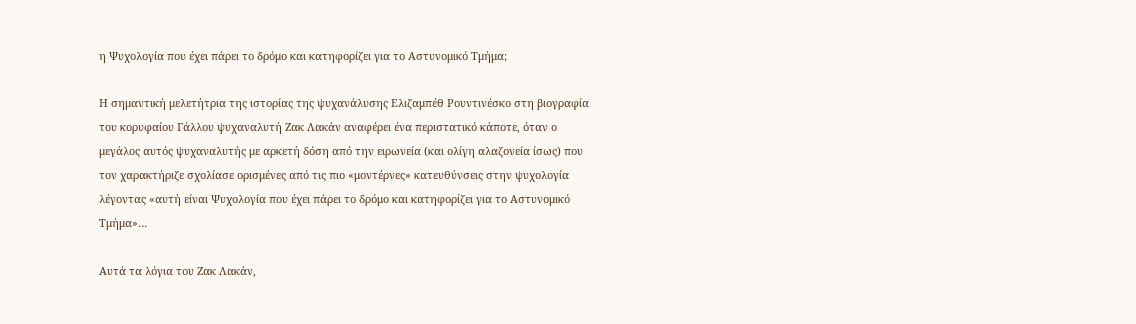η Ψυχολογία που έχει πάρει το δρόμο και κατηφορίζει για το Αστυνομικό Τμήμα;

Η σημαντική μελετήτρια της ιστορίας της ψυχανάλυσης Ελιζαμπέθ Ρουντινέσκο στη βιογραφία του κορυφαίου Γάλλου ψυχαναλυτή Ζακ Λακάν αναφέρει ένα περιστατικό κάποτε, όταν ο μεγάλος αυτός ψυχαναλυτής με αρκετή δόση από την ειρωνεία (και ολίγη αλαζονεία ίσως) που τον χαρακτήριζε σχολίασε ορισμένες από τις πιο «μοντέρνες» κατευθύνσεις στην ψυχολογία λέγοντας «αυτή είναι Ψυχολογία που έχει πάρει το δρόμο και κατηφορίζει για το Αστυνομικό Τμήμα»…

Αυτά τα λόγια του Ζακ Λακάν,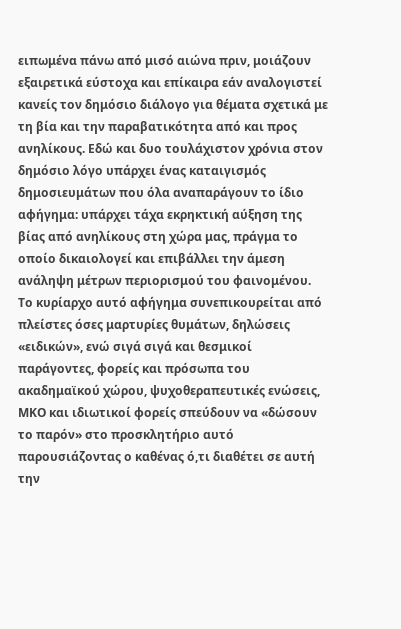ειπωμένα πάνω από μισό αιώνα πριν, μοιάζουν εξαιρετικά εύστοχα και επίκαιρα εάν αναλογιστεί κανείς τον δημόσιο διάλογο για θέματα σχετικά με τη βία και την παραβατικότητα από και προς ανηλίκους. Εδώ και δυο τουλάχιστον χρόνια στον δημόσιο λόγο υπάρχει ένας καταιγισμός δημοσιευμάτων που όλα αναπαράγουν το ίδιο αφήγημα: υπάρχει τάχα εκρηκτική αύξηση της βίας από ανηλίκους στη χώρα μας, πράγμα το οποίο δικαιολογεί και επιβάλλει την άμεση ανάληψη μέτρων περιορισμού του φαινομένου. Το κυρίαρχο αυτό αφήγημα συνεπικουρείται από πλείστες όσες μαρτυρίες θυμάτων, δηλώσεις «ειδικών», ενώ σιγά σιγά και θεσμικοί παράγοντες, φορείς και πρόσωπα του ακαδημαϊκού χώρου, ψυχοθεραπευτικές ενώσεις, ΜΚΟ και ιδιωτικοί φορείς σπεύδουν να «δώσουν το παρόν» στο προσκλητήριο αυτό παρουσιάζοντας ο καθένας ό,τι διαθέτει σε αυτή την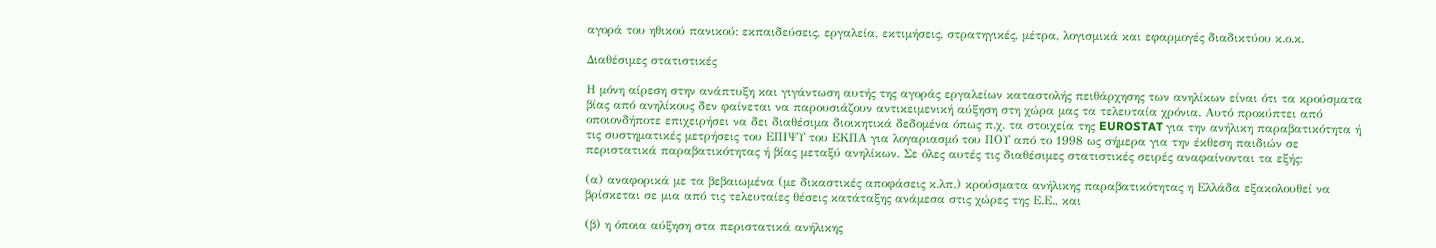αγορά του ηθικού πανικού: εκπαιδεύσεις, εργαλεία, εκτιμήσεις, στρατηγικές, μέτρα, λογισμικά και εφαρμογές διαδικτύου κ.ο.κ.

Διαθέσιμες στατιστικές

Η μόνη αίρεση στην ανάπτυξη και γιγάντωση αυτής της αγοράς εργαλείων καταστολής πειθάρχησης των ανηλίκων είναι ότι τα κρούσματα βίας από ανηλίκους δεν φαίνεται να παρουσιάζουν αντικειμενική αύξηση στη χώρα μας τα τελευταία χρόνια. Αυτό προκύπτει από οποιονδήποτε επιχειρήσει να δει διαθέσιμα διοικητικά δεδομένα όπως π.χ. τα στοιχεία της EUROSTAT για την ανήλικη παραβατικότητα ή τις συστηματικές μετρήσεις του ΕΠΙΨΥ του ΕΚΠΑ για λογαριασμό του ΠΟΥ από το 1998 ως σήμερα για την έκθεση παιδιών σε περιστατικά παραβατικότητας ή βίας μεταξύ ανηλίκων. Σε όλες αυτές τις διαθέσιμες στατιστικές σειρές αναφαίνονται τα εξής:

(α) αναφορικά με τα βεβαιωμένα (με δικαστικές αποφάσεις κ.λπ.) κρούσματα ανήλικης παραβατικότητας η Ελλάδα εξακολουθεί να βρίσκεται σε μια από τις τελευταίες θέσεις κατάταξης ανάμεσα στις χώρες της Ε.Ε., και

(β) η όποια αύξηση στα περιστατικά ανήλικης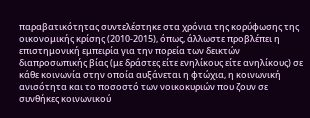παραβατικότητας συντελέστηκε στα χρόνια της κορύφωσης της οικονομικής κρίσης (2010-2015), όπως, άλλωστε προβλέπει η επιστημονική εμπειρία για την πορεία των δεικτών διαπροσωπικής βίας (με δράστες είτε ενηλίκους είτε ανηλίκους) σε κάθε κοινωνία στην οποία αυξάνεται η φτώχια, η κοινωνική ανισότητα και το ποσοστό των νοικοκυριών που ζουν σε συνθήκες κοινωνικού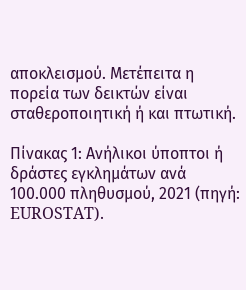αποκλεισμού. Μετέπειτα η πορεία των δεικτών είναι σταθεροποιητική ή και πτωτική.

Πίνακας 1: Ανήλικοι ύποπτοι ή δράστες εγκλημάτων ανά 100.000 πληθυσμού, 2021 (πηγή: EUROSTAT).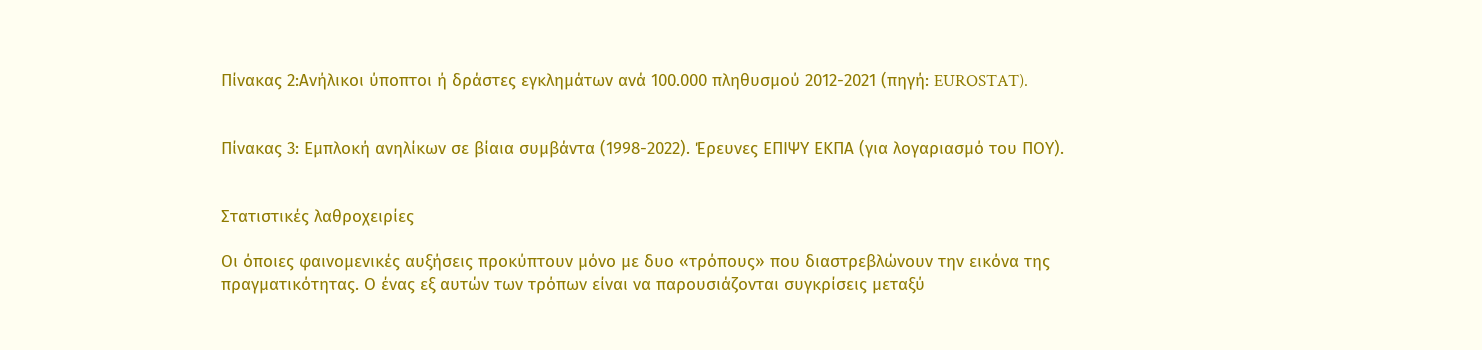Πίνακας 2:Ανήλικοι ύποπτοι ή δράστες εγκλημάτων ανά 100.000 πληθυσμού 2012-2021 (πηγή: EUROSTAT).


Πίνακας 3: Εμπλοκή ανηλίκων σε βίαια συμβάντα (1998-2022). Έρευνες ΕΠΙΨΥ ΕΚΠΑ (για λογαριασμό του ΠΟΥ).


Στατιστικές λαθροχειρίες

Οι όποιες φαινομενικές αυξήσεις προκύπτουν μόνο με δυο «τρόπους» που διαστρεβλώνουν την εικόνα της πραγματικότητας. Ο ένας εξ αυτών των τρόπων είναι να παρουσιάζονται συγκρίσεις μεταξύ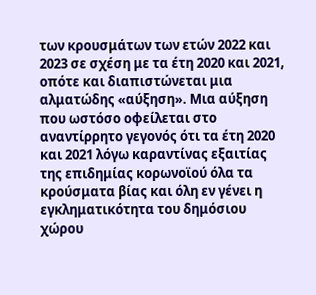των κρουσμάτων των ετών 2022 και 2023 σε σχέση με τα έτη 2020 και 2021, οπότε και διαπιστώνεται μια αλματώδης «αύξηση». Μια αύξηση που ωστόσο οφείλεται στο αναντίρρητο γεγονός ότι τα έτη 2020 και 2021 λόγω καραντίνας εξαιτίας της επιδημίας κορωνοϊού όλα τα κρούσματα βίας και όλη εν γένει η εγκληματικότητα του δημόσιου χώρου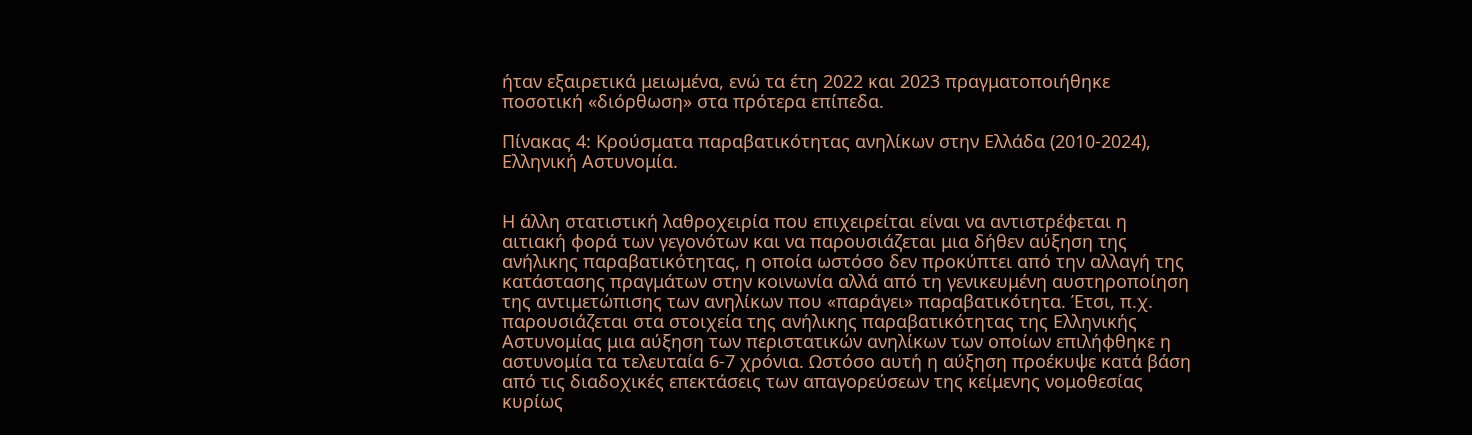ήταν εξαιρετικά μειωμένα, ενώ τα έτη 2022 και 2023 πραγματοποιήθηκε ποσοτική «διόρθωση» στα πρότερα επίπεδα.

Πίνακας 4: Κρούσματα παραβατικότητας ανηλίκων στην Ελλάδα (2010-2024), Ελληνική Αστυνομία.


Η άλλη στατιστική λαθροχειρία που επιχειρείται είναι να αντιστρέφεται η αιτιακή φορά των γεγονότων και να παρουσιάζεται μια δήθεν αύξηση της ανήλικης παραβατικότητας, η οποία ωστόσο δεν προκύπτει από την αλλαγή της κατάστασης πραγμάτων στην κοινωνία αλλά από τη γενικευμένη αυστηροποίηση της αντιμετώπισης των ανηλίκων που «παράγει» παραβατικότητα. Έτσι, π.χ. παρουσιάζεται στα στοιχεία της ανήλικης παραβατικότητας της Ελληνικής Αστυνομίας μια αύξηση των περιστατικών ανηλίκων των οποίων επιλήφθηκε η αστυνομία τα τελευταία 6-7 χρόνια. Ωστόσο αυτή η αύξηση προέκυψε κατά βάση από τις διαδοχικές επεκτάσεις των απαγορεύσεων της κείμενης νομοθεσίας κυρίως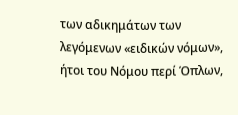των αδικημάτων των λεγόμενων «ειδικών νόμων», ήτοι του Νόμου περί Όπλων,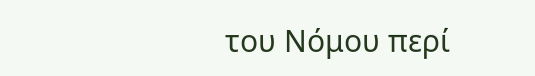του Νόμου περί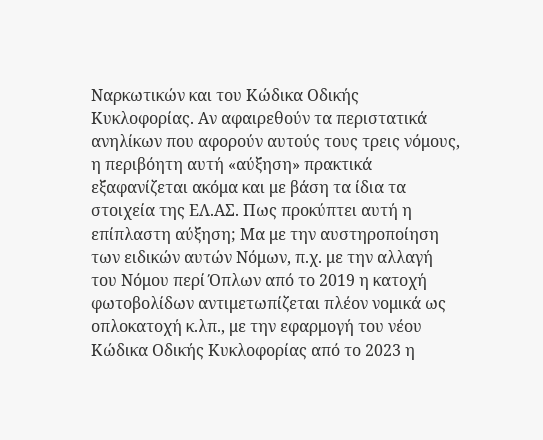Ναρκωτικών και του Κώδικα Οδικής Κυκλοφορίας. Αν αφαιρεθούν τα περιστατικά ανηλίκων που αφορούν αυτούς τους τρεις νόμους, η περιβόητη αυτή «αύξηση» πρακτικά εξαφανίζεται ακόμα και με βάση τα ίδια τα στοιχεία της ΕΛ.ΑΣ. Πως προκύπτει αυτή η επίπλαστη αύξηση; Μα με την αυστηροποίηση των ειδικών αυτών Νόμων, π.χ. με την αλλαγή του Νόμου περί Όπλων από το 2019 η κατοχή φωτοβολίδων αντιμετωπίζεται πλέον νομικά ως οπλοκατοχή κ.λπ., με την εφαρμογή του νέου Κώδικα Οδικής Κυκλοφορίας από το 2023 η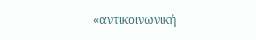«αντικοινωνική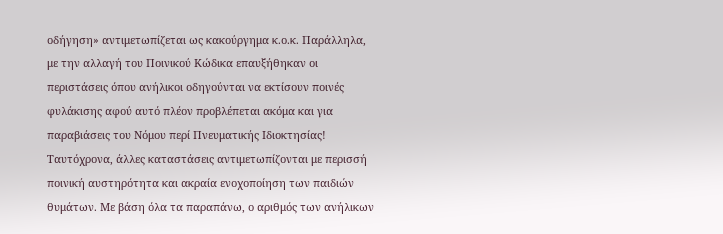οδήγηση» αντιμετωπίζεται ως κακούργημα κ.ο.κ. Παράλληλα, με την αλλαγή του Ποινικού Κώδικα επαυξήθηκαν οι περιστάσεις όπου ανήλικοι οδηγούνται να εκτίσουν ποινές φυλάκισης αφού αυτό πλέον προβλέπεται ακόμα και για παραβιάσεις του Νόμου περί Πνευματικής Ιδιοκτησίας! Ταυτόχρονα, άλλες καταστάσεις αντιμετωπίζονται με περισσή ποινική αυστηρότητα και ακραία ενοχοποίηση των παιδιών θυμάτων. Με βάση όλα τα παραπάνω, ο αριθμός των ανήλικων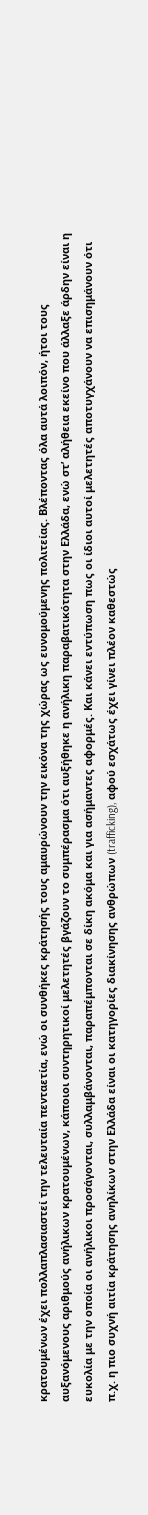κρατουμένων έχει πολλαπλασιαστεί την τελευταία πενταετία, ενώ οι συνθήκες κράτησής τους αμαυρώνουν την εικόνα της χώρας ως ευνομούμενης πολιτείας. Βλέποντας όλα αυτά λοιπόν, ήτοι τους αυξανόμενους αριθμούς ανήλικων κρατουμένων, κάποιοι συντηρητικοί μελετητές βγάζουν το συμπέρασμα ότι αυξήθηκε η ανήλικη παραβατικότητα στην Ελλάδα, ενώ στ’ αλήθεια εκείνο που άλλαξε άρδην είναι η ευκολία με την οποία οι ανήλικοι προσάγονται, συλλαμβάνονται, παραπέμπονται σε δίκη ακόμα και για ασήμαντες αφορμές. Και κάνει εντύπωση πως οι ίδιοι αυτοί μελετητές αποτυγχάνουν να επισημάνουν ότι π.χ. η πιο συχνή αιτία κράτησης ανηλίκων στην Ελλάδα είναι οι κατηγορίες διακίνησης ανθρώπων (trafficking), αφού εσχάτως έχει γίνει πλέον καθεστώς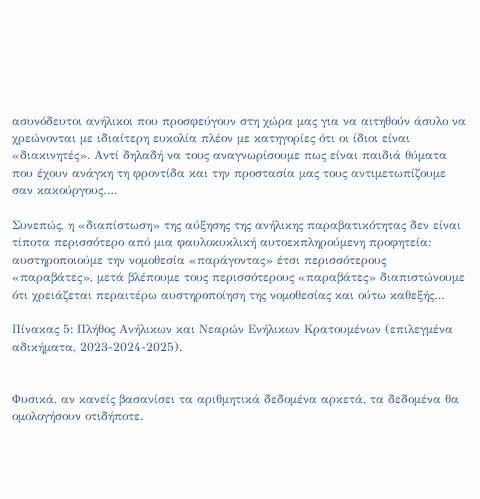ασυνόδευτοι ανήλικοι που προσφεύγουν στη χώρα μας για να αιτηθούν άσυλο να χρεώνονται με ιδιαίτερη ευκολία πλέον με κατηγορίες ότι οι ίδιοι είναι «διακινητές». Αντί δηλαδή να τους αναγνωρίσουμε πως είναι παιδιά θύματα που έχουν ανάγκη τη φροντίδα και την προστασία μας τους αντιμετωπίζουμε σαν κακούργους….

Συνεπώς, η «διαπίστωση» της αύξησης της ανήλικης παραβατικότητας δεν είναι τίποτα περισσότερο από μια φαυλοκυκλική αυτοεκπληρούμενη προφητεία: αυστηροποιούμε την νομοθεσία «παράγοντας» έτσι περισσότερους «παραβάτες», μετά βλέπουμε τους περισσότερους «παραβάτες» διαπιστώνουμε ότι χρειάζεται περαιτέρω αυστηροποίηση της νομοθεσίας και ούτω καθεξής…

Πίνακας 5: Πλήθος Ανήλικων και Νεαρών Ενήλικων Κρατουμένων (επιλεγμένα αδικήματα, 2023-2024-2025).


Φυσικά, αν κανείς βασανίσει τα αριθμητικά δεδομένα αρκετά, τα δεδομένα θα ομολογήσουν οτιδήποτε.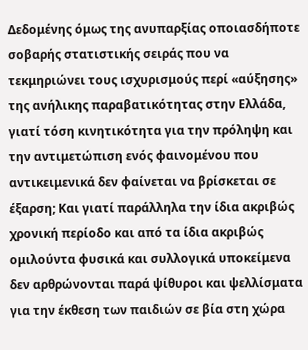Δεδομένης όμως της ανυπαρξίας οποιασδήποτε σοβαρής στατιστικής σειράς που να τεκμηριώνει τους ισχυρισμούς περί «αύξησης» της ανήλικης παραβατικότητας στην Ελλάδα, γιατί τόση κινητικότητα για την πρόληψη και την αντιμετώπιση ενός φαινομένου που αντικειμενικά δεν φαίνεται να βρίσκεται σε έξαρση; Και γιατί παράλληλα την ίδια ακριβώς χρονική περίοδο και από τα ίδια ακριβώς ομιλούντα φυσικά και συλλογικά υποκείμενα δεν αρθρώνονται παρά ψίθυροι και ψελλίσματα για την έκθεση των παιδιών σε βία στη χώρα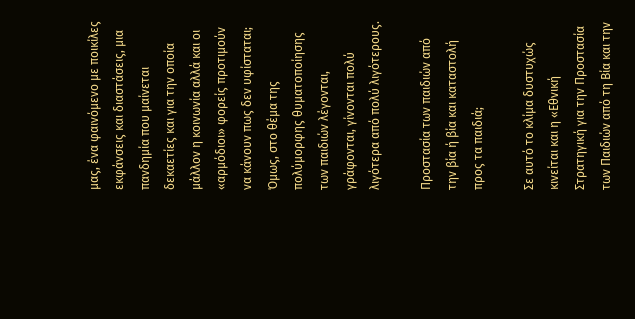μας, ένα φαινόμενο με ποικίλες εκφάνσεις και διαστάσεις, μια πανδημία που μαίνεται δεκαετίες και για την οποία μάλλον η κοινωνία αλλά και οι «αρμόδιοι» φορείς προτιμούν να κάνουν πως δεν υφίσταται; Όμως, στο θέμα της πολύμορφης θυματοποίησης των παιδιών λέγονται, γράφονται, γίνονται πολύ λιγότερα από πολύ λιγότερους.

Προστασία των παιδιών από την βία ή βία και καταστολή προς τα παιδιά;

Σε αυτό το κλίμα δυστυχώς κινείται και η «Εθνική Στρατηγική για την Προστασία των Παιδιών από τη Βία και την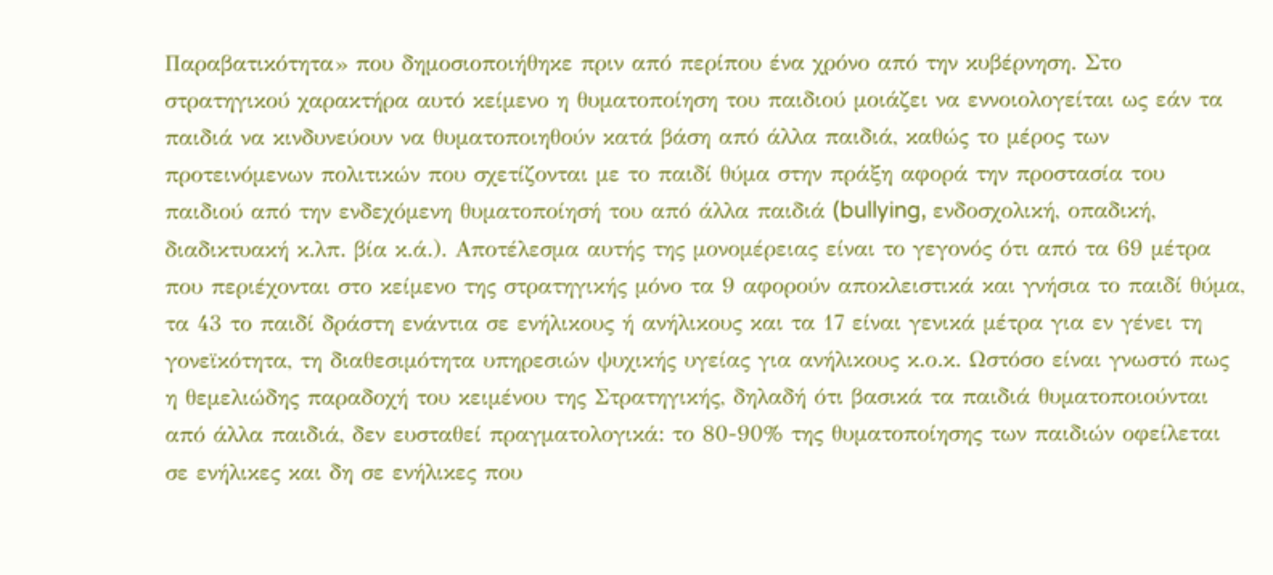Παραβατικότητα» που δημοσιοποιήθηκε πριν από περίπου ένα χρόνο από την κυβέρνηση. Στο στρατηγικού χαρακτήρα αυτό κείμενο η θυματοποίηση του παιδιού μοιάζει να εννοιολογείται ως εάν τα παιδιά να κινδυνεύουν να θυματοποιηθούν κατά βάση από άλλα παιδιά, καθώς το μέρος των προτεινόμενων πολιτικών που σχετίζονται με το παιδί θύμα στην πράξη αφορά την προστασία του παιδιού από την ενδεχόμενη θυματοποίησή του από άλλα παιδιά (bullying, ενδοσχολική, οπαδική, διαδικτυακή κ.λπ. βία κ.ά.). Αποτέλεσμα αυτής της μονομέρειας είναι το γεγονός ότι από τα 69 μέτρα που περιέχονται στο κείμενο της στρατηγικής μόνο τα 9 αφορούν αποκλειστικά και γνήσια το παιδί θύμα, τα 43 το παιδί δράστη ενάντια σε ενήλικους ή ανήλικους και τα 17 είναι γενικά μέτρα για εν γένει τη γονεϊκότητα, τη διαθεσιμότητα υπηρεσιών ψυχικής υγείας για ανήλικους κ.ο.κ. Ωστόσο είναι γνωστό πως η θεμελιώδης παραδοχή του κειμένου της Στρατηγικής, δηλαδή ότι βασικά τα παιδιά θυματοποιούνται από άλλα παιδιά, δεν ευσταθεί πραγματολογικά: το 80-90% της θυματοποίησης των παιδιών οφείλεται σε ενήλικες και δη σε ενήλικες που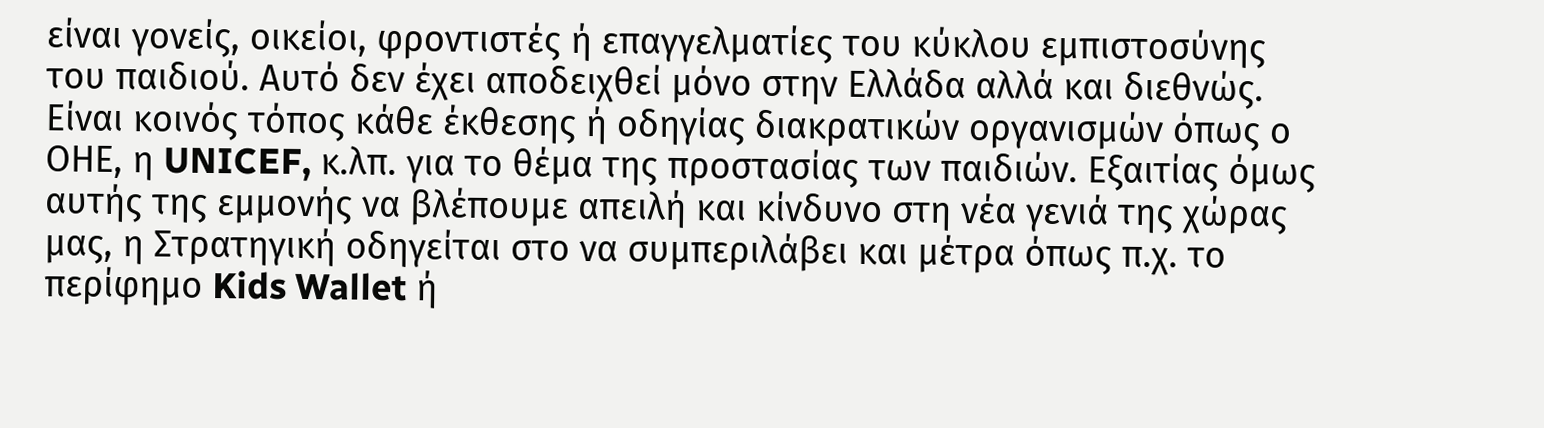είναι γονείς, οικείοι, φροντιστές ή επαγγελματίες του κύκλου εμπιστοσύνης του παιδιού. Αυτό δεν έχει αποδειχθεί μόνο στην Ελλάδα αλλά και διεθνώς. Είναι κοινός τόπος κάθε έκθεσης ή οδηγίας διακρατικών οργανισμών όπως ο ΟΗΕ, η UNICEF, κ.λπ. για το θέμα της προστασίας των παιδιών. Εξαιτίας όμως αυτής της εμμονής να βλέπουμε απειλή και κίνδυνο στη νέα γενιά της χώρας μας, η Στρατηγική οδηγείται στο να συμπεριλάβει και μέτρα όπως π.χ. το περίφημο Kids Wallet ή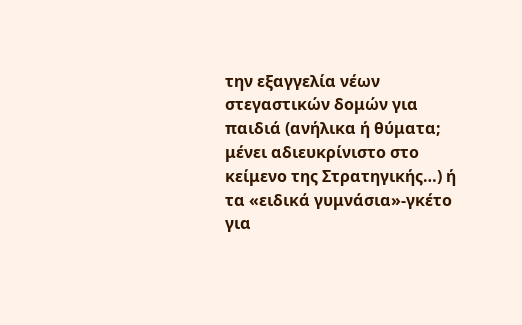την εξαγγελία νέων στεγαστικών δομών για παιδιά (ανήλικα ή θύματα; μένει αδιευκρίνιστο στο κείμενο της Στρατηγικής…) ή τα «ειδικά γυμνάσια»-γκέτο για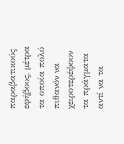παραβατικούς εφήβους, μέτρα τα οποία πολύ πιθανόν να χειροτερέψουν τα πράγματα αντί να τα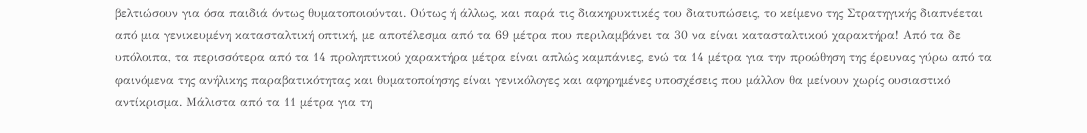βελτιώσουν για όσα παιδιά όντως θυματοποιούνται. Ούτως ή άλλως, και παρά τις διακηρυκτικές του διατυπώσεις, το κείμενο της Στρατηγικής διαπνέεται από μια γενικευμένη κατασταλτική οπτική, με αποτέλεσμα από τα 69 μέτρα που περιλαμβάνει τα 30 να είναι κατασταλτικού χαρακτήρα! Από τα δε υπόλοιπα, τα περισσότερα από τα 14 προληπτικού χαρακτήρα μέτρα είναι απλώς καμπάνιες, ενώ τα 14 μέτρα για την προώθηση της έρευνας γύρω από τα φαινόμενα της ανήλικης παραβατικότητας και θυματοποίησης είναι γενικόλογες και αφηρημένες υποσχέσεις που μάλλον θα μείνουν χωρίς ουσιαστικό αντίκρισμα. Μάλιστα από τα 11 μέτρα για τη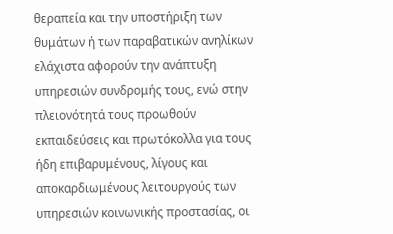θεραπεία και την υποστήριξη των θυμάτων ή των παραβατικών ανηλίκων ελάχιστα αφορούν την ανάπτυξη υπηρεσιών συνδρομής τους, ενώ στην πλειονότητά τους προωθούν εκπαιδεύσεις και πρωτόκολλα για τους ήδη επιβαρυμένους, λίγους και αποκαρδιωμένους λειτουργούς των υπηρεσιών κοινωνικής προστασίας, οι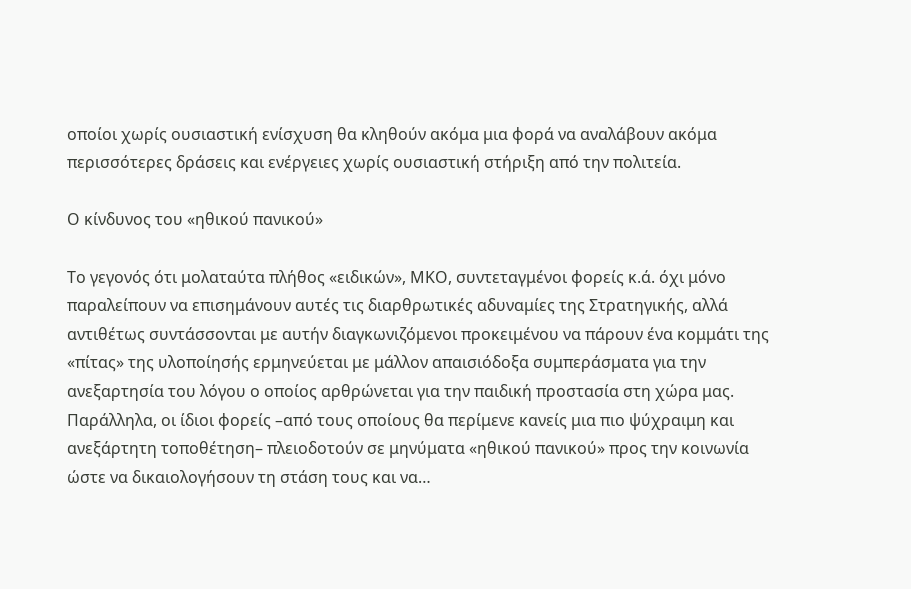οποίοι χωρίς ουσιαστική ενίσχυση θα κληθούν ακόμα μια φορά να αναλάβουν ακόμα περισσότερες δράσεις και ενέργειες χωρίς ουσιαστική στήριξη από την πολιτεία.

Ο κίνδυνος του «ηθικού πανικού»

Το γεγονός ότι μολαταύτα πλήθος «ειδικών», ΜΚΟ, συντεταγμένοι φορείς κ.ά. όχι μόνο παραλείπουν να επισημάνουν αυτές τις διαρθρωτικές αδυναμίες της Στρατηγικής, αλλά αντιθέτως συντάσσονται με αυτήν διαγκωνιζόμενοι προκειμένου να πάρουν ένα κομμάτι της «πίτας» της υλοποίησής ερμηνεύεται με μάλλον απαισιόδοξα συμπεράσματα για την ανεξαρτησία του λόγου ο οποίος αρθρώνεται για την παιδική προστασία στη χώρα μας. Παράλληλα, οι ίδιοι φορείς –από τους οποίους θα περίμενε κανείς μια πιο ψύχραιμη και ανεξάρτητη τοποθέτηση– πλειοδοτούν σε μηνύματα «ηθικού πανικού» προς την κοινωνία ώστε να δικαιολογήσουν τη στάση τους και να…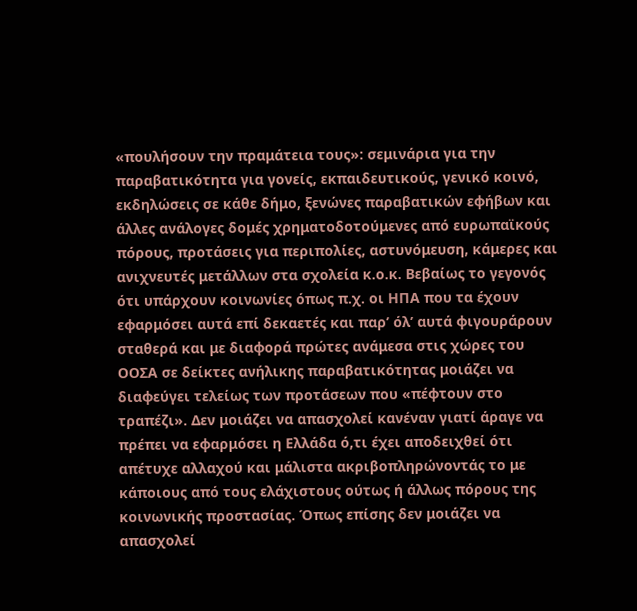«πουλήσουν την πραμάτεια τους»: σεμινάρια για την παραβατικότητα για γονείς, εκπαιδευτικούς, γενικό κοινό, εκδηλώσεις σε κάθε δήμο, ξενώνες παραβατικών εφήβων και άλλες ανάλογες δομές χρηματοδοτούμενες από ευρωπαϊκούς πόρους, προτάσεις για περιπολίες, αστυνόμευση, κάμερες και ανιχνευτές μετάλλων στα σχολεία κ.ο.κ. Βεβαίως το γεγονός ότι υπάρχουν κοινωνίες όπως π.χ. οι ΗΠΑ που τα έχουν εφαρμόσει αυτά επί δεκαετές και παρ’ όλ’ αυτά φιγουράρουν σταθερά και με διαφορά πρώτες ανάμεσα στις χώρες του ΟΟΣΑ σε δείκτες ανήλικης παραβατικότητας μοιάζει να διαφεύγει τελείως των προτάσεων που «πέφτουν στο τραπέζι». Δεν μοιάζει να απασχολεί κανέναν γιατί άραγε να πρέπει να εφαρμόσει η Ελλάδα ό,τι έχει αποδειχθεί ότι απέτυχε αλλαχού και μάλιστα ακριβοπληρώνοντάς το με κάποιους από τους ελάχιστους ούτως ή άλλως πόρους της κοινωνικής προστασίας. Όπως επίσης δεν μοιάζει να απασχολεί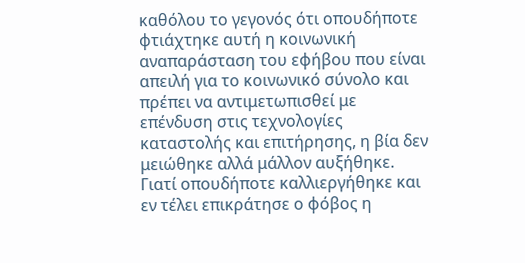καθόλου το γεγονός ότι οπουδήποτε φτιάχτηκε αυτή η κοινωνική αναπαράσταση του εφήβου που είναι απειλή για το κοινωνικό σύνολο και πρέπει να αντιμετωπισθεί με επένδυση στις τεχνολογίες καταστολής και επιτήρησης, η βία δεν μειώθηκε αλλά μάλλον αυξήθηκε. Γιατί οπουδήποτε καλλιεργήθηκε και εν τέλει επικράτησε ο φόβος η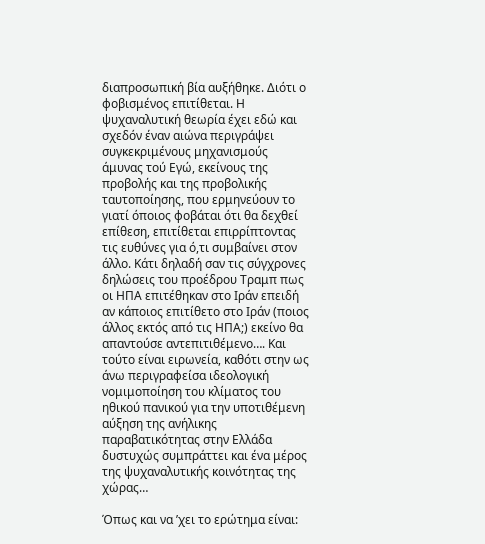διαπροσωπική βία αυξήθηκε. Διότι ο φοβισμένος επιτίθεται. Η ψυχαναλυτική θεωρία έχει εδώ και σχεδόν έναν αιώνα περιγράψει συγκεκριμένους μηχανισμούς άμυνας τού Εγώ, εκείνους της προβολής και της προβολικής ταυτοποίησης, που ερμηνεύουν το γιατί όποιος φοβάται ότι θα δεχθεί επίθεση, επιτίθεται επιρρίπτοντας τις ευθύνες για ό,τι συμβαίνει στον άλλο. Κάτι δηλαδή σαν τις σύγχρονες δηλώσεις του προέδρου Τραμπ πως οι ΗΠΑ επιτέθηκαν στο Ιράν επειδή αν κάποιος επιτίθετο στο Ιράν (ποιος άλλος εκτός από τις ΗΠΑ;) εκείνο θα απαντούσε αντεπιτιθέμενο…. Και τούτο είναι ειρωνεία, καθότι στην ως άνω περιγραφείσα ιδεολογική νομιμοποίηση του κλίματος του ηθικού πανικού για την υποτιθέμενη αύξηση της ανήλικης παραβατικότητας στην Ελλάδα δυστυχώς συμπράττει και ένα μέρος της ψυχαναλυτικής κοινότητας της χώρας…

Όπως και να ’χει το ερώτημα είναι: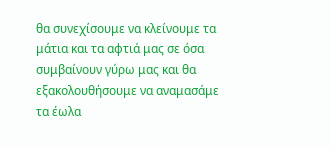θα συνεχίσουμε να κλείνουμε τα μάτια και τα αφτιά μας σε όσα συμβαίνουν γύρω μας και θα εξακολουθήσουμε να αναμασάμε τα έωλα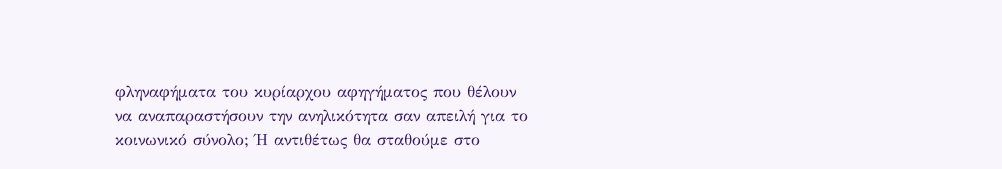φληναφήματα του κυρίαρχου αφηγήματος που θέλουν να αναπαραστήσουν την ανηλικότητα σαν απειλή για το κοινωνικό σύνολο; Ή αντιθέτως θα σταθούμε στο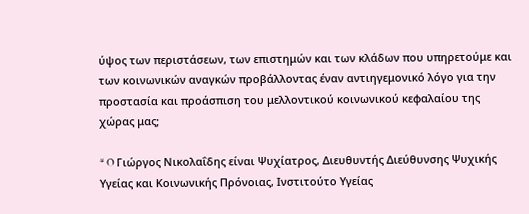ύψος των περιστάσεων, των επιστημών και των κλάδων που υπηρετούμε και των κοινωνικών αναγκών προβάλλοντας έναν αντιηγεμονικό λόγο για την προστασία και προάσπιση του μελλοντικού κοινωνικού κεφαλαίου της χώρας μας;

* O Γιώργος Νικολαΐδης είναι Ψυχίατρος, Διευθυντής Διεύθυνσης Ψυχικής Υγείας και Κοινωνικής Πρόνοιας, Ινστιτούτο Υγείας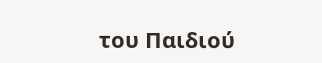του Παιδιού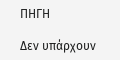ΠΗΓΗ

Δεν υπάρχουν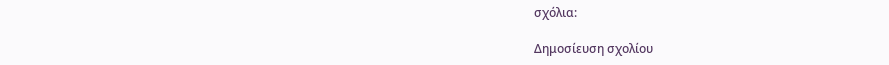σχόλια:

Δημοσίευση σχολίου